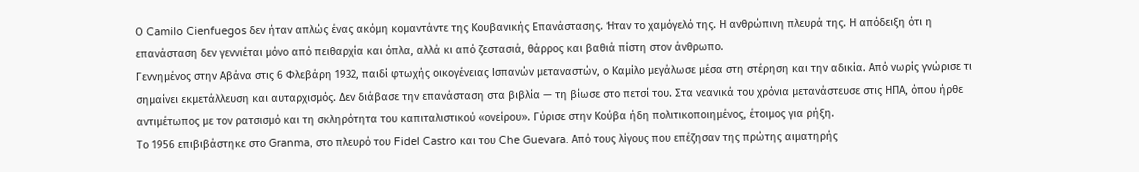Ο Camilo Cienfuegos δεν ήταν απλώς ένας ακόμη κομαντάντε της Κουβανικής Επανάστασης. Ήταν το χαμόγελό της. Η ανθρώπινη πλευρά της. Η απόδειξη ότι η επανάσταση δεν γεννιέται μόνο από πειθαρχία και όπλα, αλλά κι από ζεστασιά, θάρρος και βαθιά πίστη στον άνθρωπο.
Γεννημένος στην Αβάνα στις 6 Φλεβάρη 1932, παιδί φτωχής οικογένειας Ισπανών μεταναστών, ο Καμίλο μεγάλωσε μέσα στη στέρηση και την αδικία. Από νωρίς γνώρισε τι σημαίνει εκμετάλλευση και αυταρχισμός. Δεν διάβασε την επανάσταση στα βιβλία — τη βίωσε στο πετσί του. Στα νεανικά του χρόνια μετανάστευσε στις ΗΠΑ, όπου ήρθε αντιμέτωπος με τον ρατσισμό και τη σκληρότητα του καπιταλιστικού «ονείρου». Γύρισε στην Κούβα ήδη πολιτικοποιημένος, έτοιμος για ρήξη.
Το 1956 επιβιβάστηκε στο Granma, στο πλευρό του Fidel Castro και του Che Guevara. Από τους λίγους που επέζησαν της πρώτης αιματηρής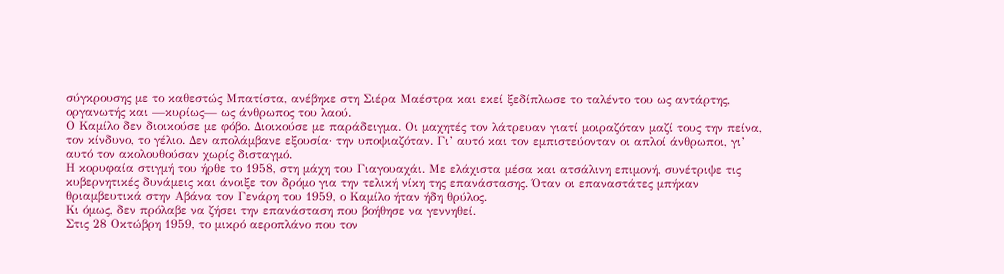σύγκρουσης με το καθεστώς Μπατίστα, ανέβηκε στη Σιέρα Μαέστρα και εκεί ξεδίπλωσε το ταλέντο του ως αντάρτης, οργανωτής και —κυρίως— ως άνθρωπος του λαού.
Ο Καμίλο δεν διοικούσε με φόβο. Διοικούσε με παράδειγμα. Οι μαχητές τον λάτρευαν γιατί μοιραζόταν μαζί τους την πείνα, τον κίνδυνο, το γέλιο. Δεν απολάμβανε εξουσία· την υποψιαζόταν. Γι’ αυτό και τον εμπιστεύονταν οι απλοί άνθρωποι, γι’ αυτό τον ακολουθούσαν χωρίς δισταγμό.
Η κορυφαία στιγμή του ήρθε το 1958, στη μάχη του Γιαγουαχάι. Με ελάχιστα μέσα και ατσάλινη επιμονή, συνέτριψε τις κυβερνητικές δυνάμεις και άνοιξε τον δρόμο για την τελική νίκη της επανάστασης. Όταν οι επαναστάτες μπήκαν θριαμβευτικά στην Αβάνα τον Γενάρη του 1959, ο Καμίλο ήταν ήδη θρύλος.
Κι όμως, δεν πρόλαβε να ζήσει την επανάσταση που βοήθησε να γεννηθεί.
Στις 28 Οκτώβρη 1959, το μικρό αεροπλάνο που τον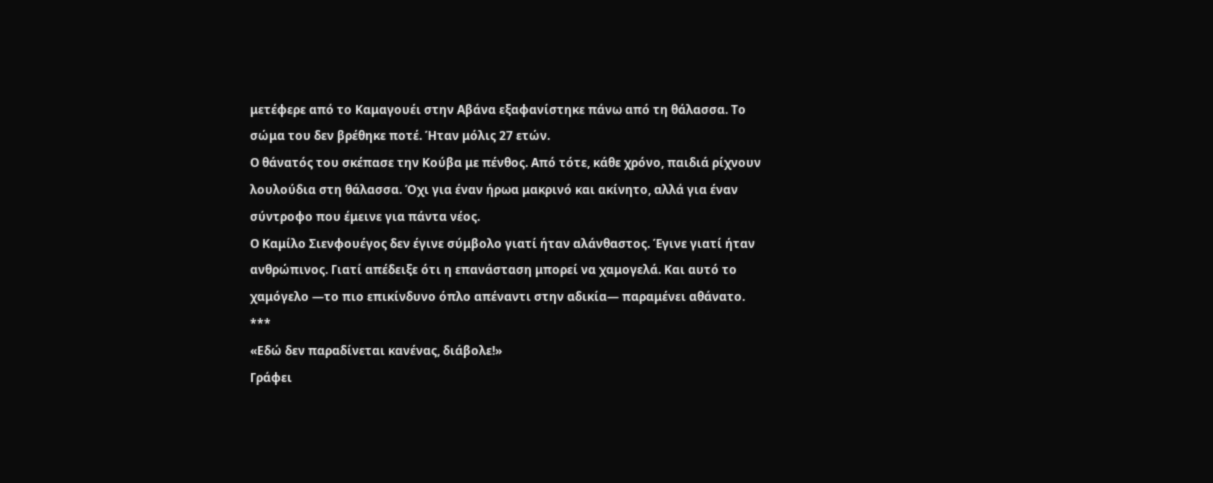μετέφερε από το Καμαγουέι στην Αβάνα εξαφανίστηκε πάνω από τη θάλασσα. Το σώμα του δεν βρέθηκε ποτέ. Ήταν μόλις 27 ετών.
Ο θάνατός του σκέπασε την Κούβα με πένθος. Από τότε, κάθε χρόνο, παιδιά ρίχνουν λουλούδια στη θάλασσα. Όχι για έναν ήρωα μακρινό και ακίνητο, αλλά για έναν σύντροφο που έμεινε για πάντα νέος.
Ο Καμίλο Σιενφουέγος δεν έγινε σύμβολο γιατί ήταν αλάνθαστος. Έγινε γιατί ήταν ανθρώπινος. Γιατί απέδειξε ότι η επανάσταση μπορεί να χαμογελά. Και αυτό το χαμόγελο —το πιο επικίνδυνο όπλο απέναντι στην αδικία— παραμένει αθάνατο.
***
«Εδώ δεν παραδίνεται κανένας, διάβολε!»
Γράφει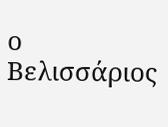ο Βελισσάριος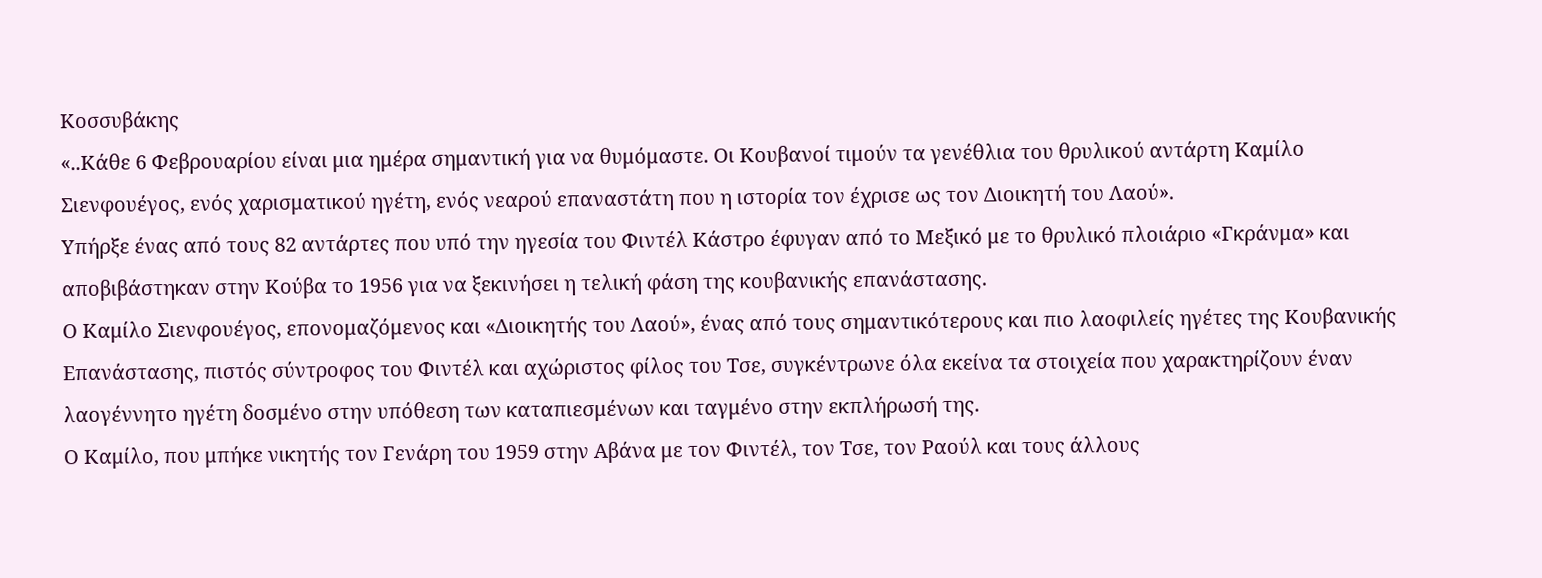Κοσσυβάκης
«..Κάθε 6 Φεβρουαρίου είναι μια ημέρα σημαντική για να θυμόμαστε. Οι Κουβανοί τιμούν τα γενέθλια του θρυλικού αντάρτη Καμίλο Σιενφουέγος, ενός χαρισματικού ηγέτη, ενός νεαρού επαναστάτη που η ιστορία τον έχρισε ως τον Διοικητή του Λαού».
Υπήρξε ένας από τους 82 αντάρτες που υπό την ηγεσία του Φιντέλ Κάστρο έφυγαν από το Μεξικό με το θρυλικό πλοιάριο «Γκράνμα» και αποβιβάστηκαν στην Κούβα το 1956 για να ξεκινήσει η τελική φάση της κουβανικής επανάστασης.
Ο Καμίλο Σιενφουέγος, επονομαζόμενος και «Διοικητής του Λαού», ένας από τους σημαντικότερους και πιο λαοφιλείς ηγέτες της Κουβανικής Επανάστασης, πιστός σύντροφος του Φιντέλ και αχώριστος φίλος του Τσε, συγκέντρωνε όλα εκείνα τα στοιχεία που χαρακτηρίζουν έναν λαογέννητο ηγέτη δοσμένο στην υπόθεση των καταπιεσμένων και ταγμένο στην εκπλήρωσή της.
Ο Καμίλο, που μπήκε νικητής τον Γενάρη του 1959 στην Αβάνα με τον Φιντέλ, τον Τσε, τον Ραούλ και τους άλλους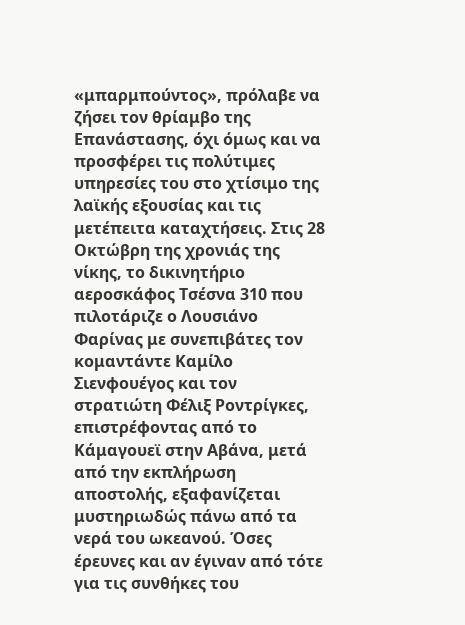«μπαρμπούντος», πρόλαβε να ζήσει τον θρίαμβο της Επανάστασης, όχι όμως και να προσφέρει τις πολύτιμες υπηρεσίες του στο χτίσιμο της λαϊκής εξουσίας και τις μετέπειτα καταχτήσεις. Στις 28 Οκτώβρη της χρονιάς της νίκης, το δικινητήριο αεροσκάφος Τσέσνα 310 που πιλοτάριζε ο Λουσιάνο Φαρίνας με συνεπιβάτες τον κομαντάντε Καμίλο Σιενφουέγος και τον στρατιώτη Φέλιξ Ροντρίγκες, επιστρέφοντας από το Κάμαγουεϊ στην Αβάνα, μετά από την εκπλήρωση αποστολής, εξαφανίζεται μυστηριωδώς πάνω από τα νερά του ωκεανού. Όσες έρευνες και αν έγιναν από τότε για τις συνθήκες του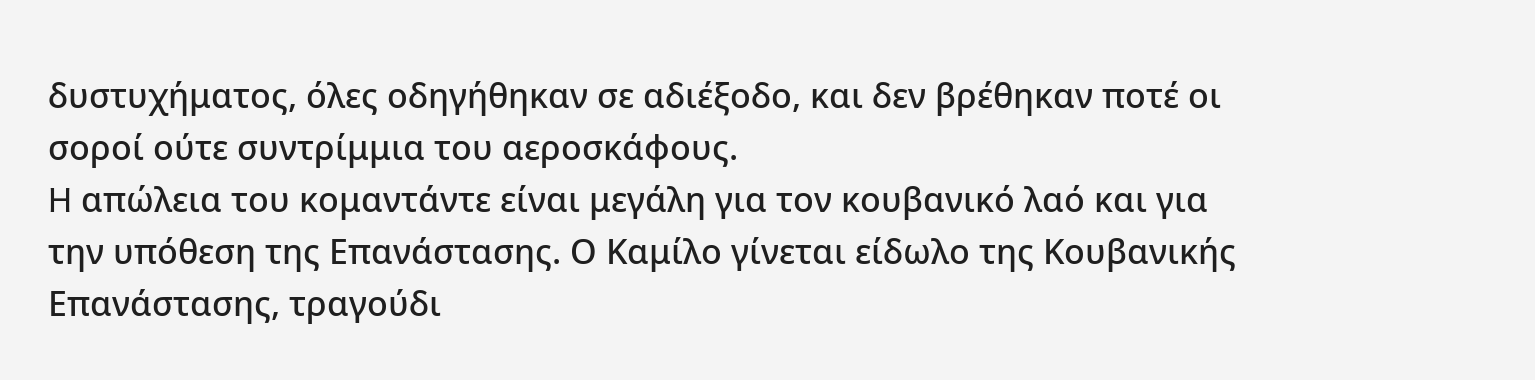δυστυχήματος, όλες οδηγήθηκαν σε αδιέξοδο, και δεν βρέθηκαν ποτέ οι σοροί ούτε συντρίμμια του αεροσκάφους.
H απώλεια του κομαντάντε είναι μεγάλη για τον κουβανικό λαό και για την υπόθεση της Επανάστασης. Ο Καμίλο γίνεται είδωλο της Κουβανικής Επανάστασης, τραγούδι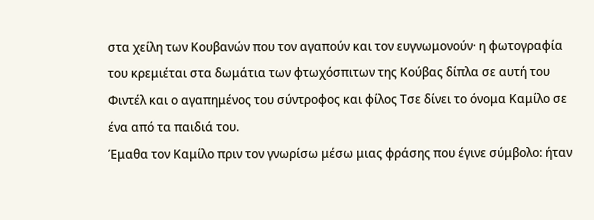στα χείλη των Κουβανών που τον αγαπούν και τον ευγνωμονούν· η φωτογραφία του κρεμιέται στα δωμάτια των φτωχόσπιτων της Κούβας δίπλα σε αυτή του Φιντέλ και ο αγαπημένος του σύντροφος και φίλος Τσε δίνει το όνομα Καμίλο σε ένα από τα παιδιά του.
Έμαθα τον Καμίλο πριν τον γνωρίσω μέσω μιας φράσης που έγινε σύμβολο: ήταν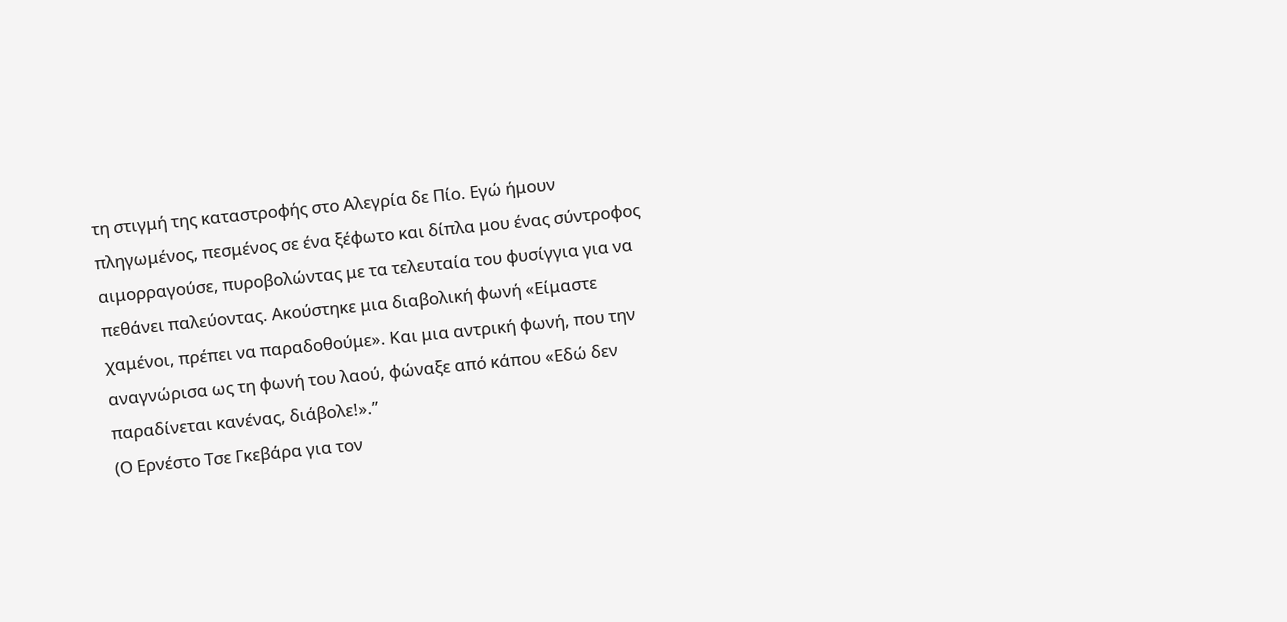τη στιγμή της καταστροφής στο Αλεγρία δε Πίο. Εγώ ήμουν πληγωμένος, πεσμένος σε ένα ξέφωτο και δίπλα μου ένας σύντροφος αιμορραγούσε, πυροβολώντας με τα τελευταία του φυσίγγια για να πεθάνει παλεύοντας. Ακούστηκε μια διαβολική φωνή «Είμαστε χαμένοι, πρέπει να παραδοθούμε». Και μια αντρική φωνή, που την αναγνώρισα ως τη φωνή του λαού, φώναξε από κάπου «Εδώ δεν παραδίνεται κανένας, διάβολε!».”
(Ο Ερνέστο Τσε Γκεβάρα για τον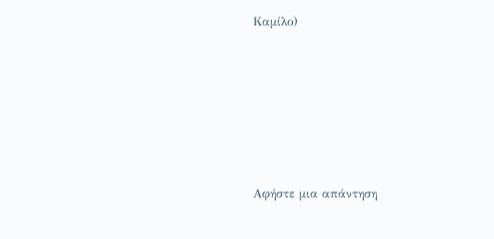Καμίλο)






Αφήστε μια απάντηση